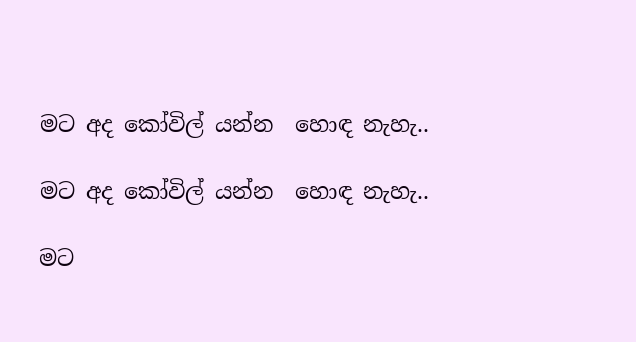මට අද කෝවිල් යන්න  හොඳ නැහැ..

මට අද කෝවිල් යන්න  හොඳ නැහැ..

මට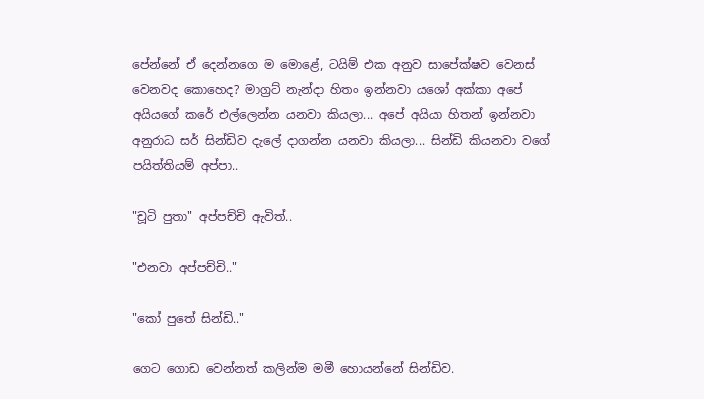පේන්නේ ඒ දෙන්නගෙ ම මොළේ, ටයිම් එක අනුව සාපේක්ෂව වෙනස් වෙනවද කොහෙද? මාග්‍රට් නැන්දා හිතං ඉන්නවා යශෝ අක්කා අපේ අයියගේ කරේ එල්ලෙන්න යනවා කියලා... අපේ අයියා හිතන් ඉන්නවා අනුරාධ සර් සින්ඩිව දැලේ දාගන්න යනවා කියලා... සින්ඩි කියනවා වගේ පයිත්තියම් අප්පා..

"චූටි පුතා" අප්පච්චි ඇවිත්..

"එනවා අප්පච්චි.."

"කෝ පුතේ සින්ඩි.."

ගෙට ගොඩ වෙන්නත් කලින්ම මමී හොයන්නේ සින්ඩිව.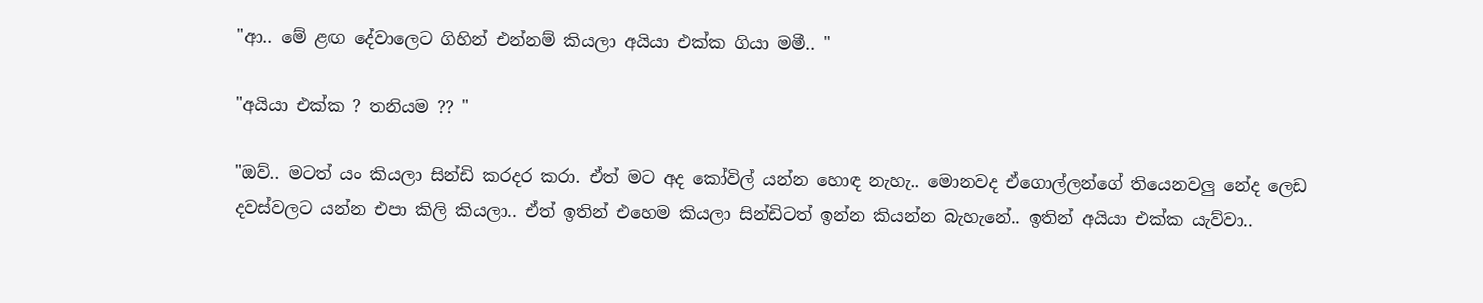"ආ.. මේ ළඟ දේවාලෙට ගිහින් එන්නම් කියලා අයියා එක්ක ගියා මමී.. "

"අයියා එක්ක ? තනියම ?? "

"ඔව්.. මටත් යං කියලා සින්ඩි කරදර කරා. ඒත් මට අද කෝවිල් යන්න හොඳ නැහැ.. මොනවද ඒගොල්ලන්ගේ තියෙනවලු නේද ලෙඩ දවස්වලට යන්න එපා කිලි කියලා.. ඒත් ඉතින් එහෙම කියලා සින්ඩිටත් ඉන්න කියන්න බැහැනේ.. ඉතින් අයියා එක්ක යැව්වා..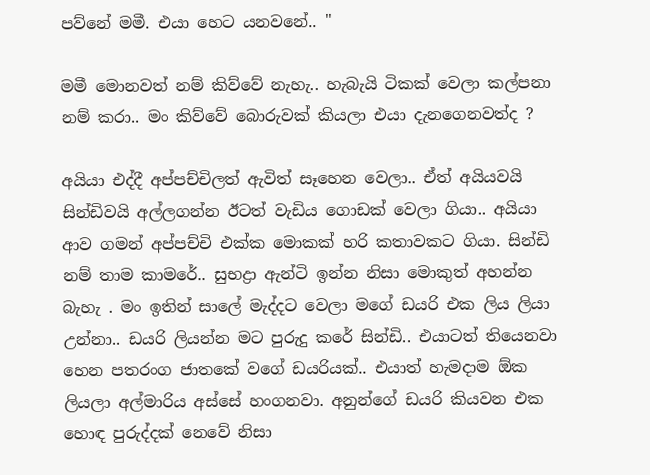පව්නේ මමී. එයා හෙට යනවනේ.. "

මමී මොනවත් නම් කිව්වේ නැහැ.. හැබැයි ටිකක් වෙලා කල්පනා නම් කරා.. මං කිව්වේ බොරුවක් කියලා එයා දැනගෙනවත්ද ?

අයියා එද්දී අප්පච්චිලත් ඇවිත් සෑහෙන වෙලා.. ඒත් අයියවයි සින්ඩිවයි අල්ලගන්න ඊටත් වැඩිය ගොඩක් වෙලා ගියා.. අයියා ආව ගමන් අප්පච්චි එක්ක මොකක් හරි කතාවකට ගියා. සින්ඩි නම් තාම කාමරේ.. සුභද්‍රා ඇන්ටි ඉන්න නිසා මොකුත් අහන්න බැහැ . මං ඉතින් සාලේ මැද්දට වෙලා මගේ ඩයරි එක ලිය ලියා උන්නා.. ඩයරි ලියන්න මට පුරුදු කරේ සින්ඩි.. එයාටත් තියෙනවා හෙන පතරංග ජාතකේ වගේ ඩයරියක්.. එයාත් හැමදාම ඕක ලියලා අල්මාරිය අස්සේ හංගනවා. අනුන්ගේ ඩයරි කියවන එක හොඳ පුරුද්දක් නෙවේ නිසා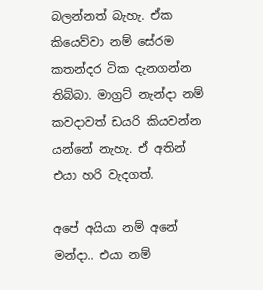බලන්නත් බැහැ. ඒක කියෙව්වා නම් සේරම කතන්දර ටික දැනගන්න තිබ්බා. මාග්‍රට් නැන්දා නම් කවදාවත් ඩයරි කියවන්න යන්නේ නැහැ. ඒ අතින් එයා හරි වැදගත්.

අපේ අයියා නම් අනේ මන්දා.. එයා නම්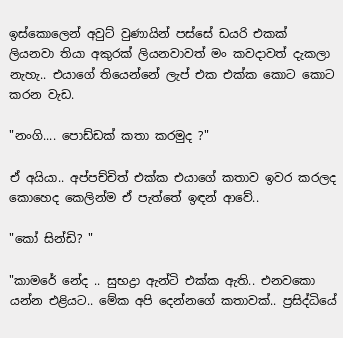ඉස්කොලෙන් අවුට් වුණායින් පස්සේ ඩයරි එකක් ලියනවා තියා අකුරක් ලියනවාවත් මං කවදාවත් දැකලා නැහැ.. එයාගේ තියෙන්නේ ලැප් එක එක්ක කොට කොට කරන වැඩ.

"නංගි.... පොඩ්ඩක් කතා කරමුද ?"

ඒ අයියා.. අප්පච්චිත් එක්ක එයාගේ කතාව ඉවර කරලද කොහෙද කෙලින්ම ඒ පැත්තේ ඉඳන් ආවේ..

"කෝ සින්ඩි? "

"කාමරේ නේද .. සුභද්‍රා ඇන්ටි එක්ක ඇති.. එනවකො යන්න එළියට.. මේක අපි දෙන්නගේ කතාවක්.. ප්‍රසිද්ධියේ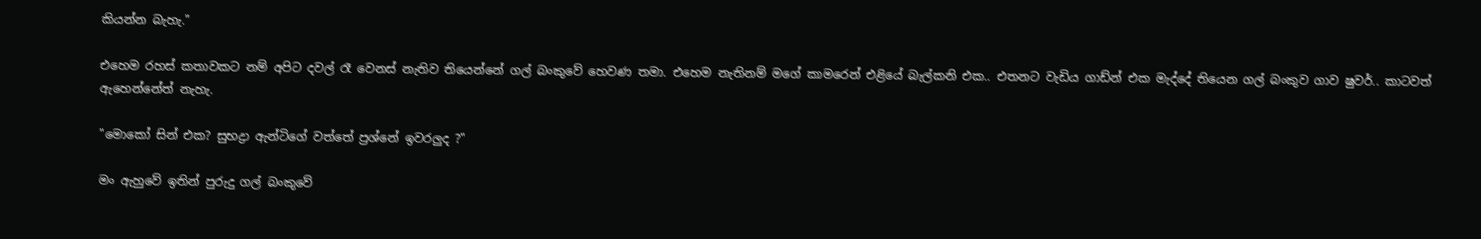කියන්න බැහැ."

එහෙම රහස් කතාවකට නම් අපිට දවල් රෑ වෙනස් නැතිව තියෙන්නේ ගල් බංකුවේ හෙවණ තමා. එහෙම නැතිනම් මගේ කාමරෙන් එළියේ බැල්කනි එක.. එතනට වැඩිය ගාඩ්න් එක මැද්දේ තියෙන ගල් බංකුව ගාව ෂුවර්.. කාටවත් ඇහෙන්නේත් නැහැ.

"මොකෝ සින් එක? සුභද්‍රා ඇන්ටිගේ වත්තේ ප්‍රශ්නේ ඉවරලුද ?"

මං ඇහුවේ ඉතින් පුරුදු ගල් බංකුවේ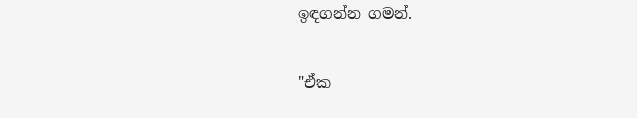ඉඳගන්න ගමන්.

"ඒක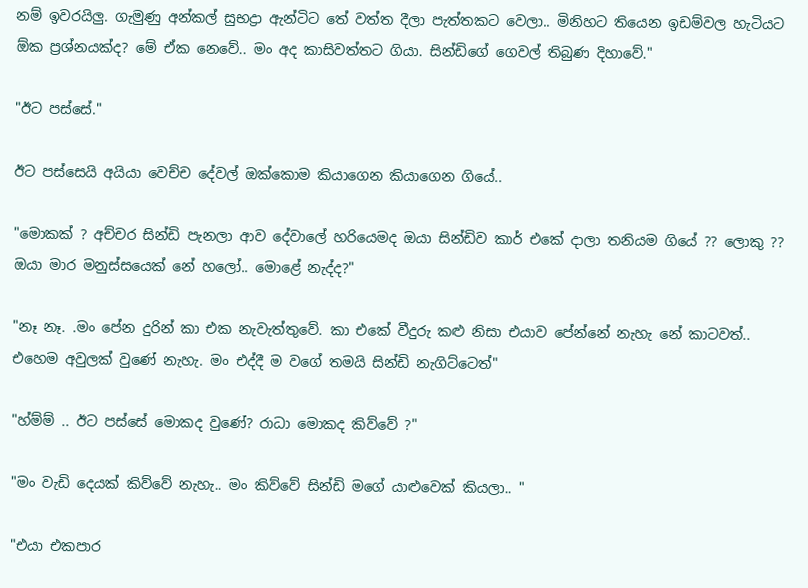නම් ඉවරයිලු. ගැමුණු අන්කල් සුභද්‍රා ඇන්ටිට තේ වත්ත දීලා පැත්තකට වෙලා.. මිනිහට තියෙන ඉඩම්වල හැටියට ඕක ප්‍රශ්නයක්ද? මේ ඒක නෙවේ.. මං අද කාසිවත්තට ගියා. සින්ඩිගේ ගෙවල් තිබුණ දිහාවේ."

"ඊට පස්සේ."

ඊට පස්සෙයි අයියා වෙච්ච දේවල් ඔක්කොම කියාගෙන කියාගෙන ගියේ..

"මොකක් ? අච්චර සින්ඩි පැනලා ආව දේවාලේ හරියෙමද ඔයා සින්ඩිව කාර් එකේ දාලා තනියම ගියේ ?? ලොකු ?? ඔයා මාර මනුස්සයෙක් නේ හලෝ.. මොළේ නැද්ද?"

"නෑ නෑ. .මං පේන දුරින් කා එක නැවැත්තුවේ. කා එකේ වීදුරු කළු නිසා එයාව පේන්නේ නැහැ නේ කාටවත්.. එහෙම අවුලක් වුණේ නැහැ. මං එද්දී ම වගේ තමයි සින්ඩි නැගිට්ටෙත්"

"හ්ම්ම් .. ඊට පස්සේ මොකද වුණේ? රාධා මොකද කිව්වේ ?"

"මං වැඩි දෙයක් කිව්වේ නැහැ.. මං කිව්වේ සින්ඩි මගේ යාළුවෙක් කියලා.. "

"එයා එකපාර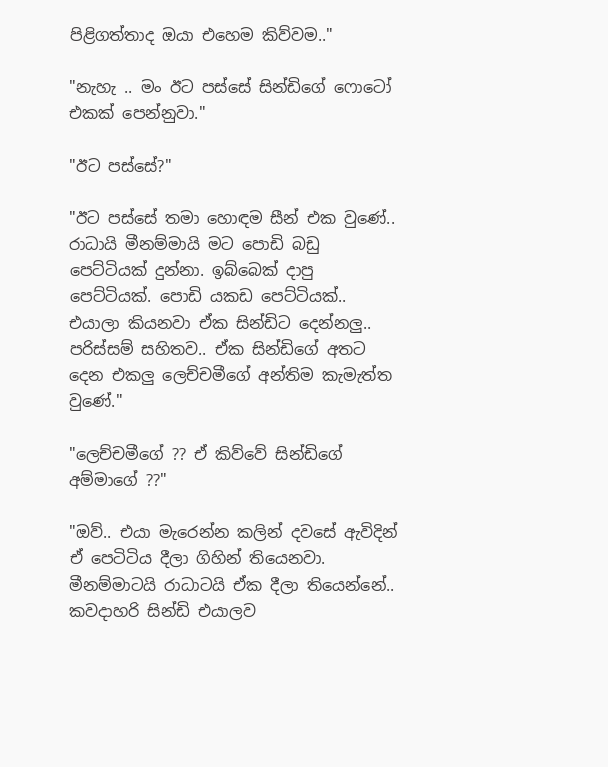පිළිගත්තාද ඔයා එහෙම කිව්වම.."

"නැහැ .. මං ඊට පස්සේ සින්ඩිගේ ෆොටෝ එකක් පෙන්නුවා."

"ඊට පස්සේ?"

"ඊට පස්සේ තමා හොඳම සීන් එක වුණේ.. රාධායි මීනම්මායි මට පොඩි බඩු පෙට්ටියක් දුන්නා. ඉබ්බෙක් දාපු පෙට්ටියක්. පොඩි යකඩ පෙට්ටියක්.. එයාලා කියනවා ඒක සින්ඩිට දෙන්නලු.. පරිස්සම් සහිතව.. ඒක සින්ඩිගේ අතට දෙන එකලු ලෙච්චමීගේ අන්තිම කැමැත්ත වුණේ."

"ලෙච්චමීගේ ?? ඒ කිව්වේ සින්ඩිගේ අම්මාගේ ??"

"ඔව්.. එයා මැරෙන්න කලින් දවසේ ඇවිදින් ඒ පෙටිටිය දීලා ගිහින් තියෙනවා. මීනම්මාටයි රාධාටයි ඒක දීලා තියෙන්නේ.. කවදාහරි සින්ඩි එයාලව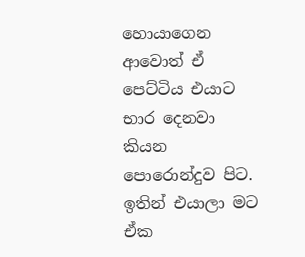හොයාගෙන ආවොත් ඒ පෙට්ටිය එයාට භාර දෙනවා කියන පොරොන්දුව පිට. ඉතින් එයාලා මට ඒක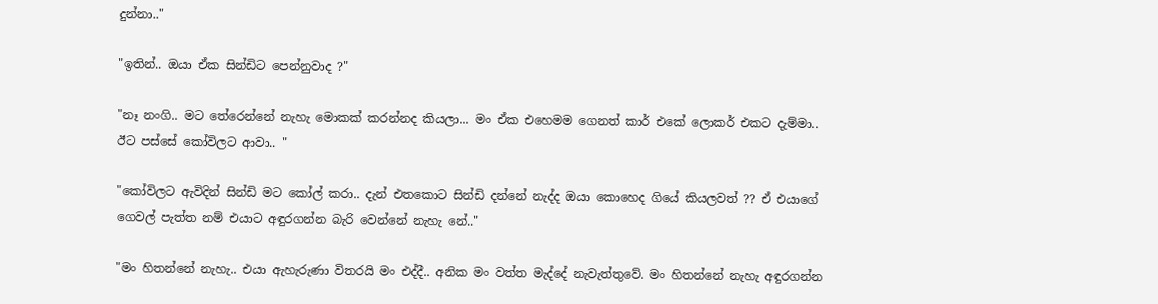දුන්නා.."

"ඉතින්.. ඔයා ඒක සින්ඩිට පෙන්නුවාද ?"

"නෑ නංගි.. මට තේරෙන්නේ නැහැ මොකක් කරන්නද කියලා... මං ඒක එහෙමම ගෙනත් කාර් එකේ ලොකර් එකට දැම්මා.. ඊට පස්සේ කෝවිලට ආවා.. "

"කෝවිලට ඇවිදින් සින්ඩි මට කෝල් කරා.. දැන් එතකොට සින්ඩි දන්නේ නැද්ද ඔයා කොහෙද ගියේ කියලවත් ?? ඒ එයාගේ ගෙවල් පැත්ත නම් එයාට අඳුරගන්න බැරි වෙන්නේ නැහැ නේ.."

"මං හිතන්නේ නැහැ.. එයා ඇහැරුණා විතරයි මං එද්දී.. අනික මං වත්ත මැද්දේ නැවැත්තුවේ. මං හිතන්නේ නැහැ අඳුරගන්න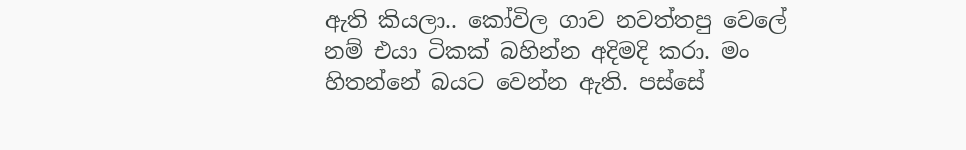ඇති කියලා.. කෝවිල ගාව නවත්තපු වෙලේ නම් එයා ටිකක් බහින්න අදිමදි කරා. මං හිතන්නේ බයට වෙන්න ඇති. පස්සේ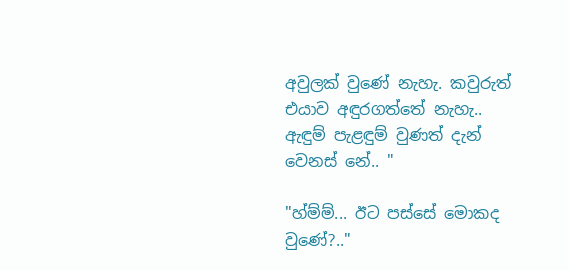අවුලක් වුණේ නැහැ. කවුරුත් එයාව අඳුරගත්තේ නැහැ.. ඇඳුම් පැළඳුම් වුණත් දැන් වෙනස් නේ.. "

"හ්ම්ම්... ඊට පස්සේ මොකද වුණේ?.."